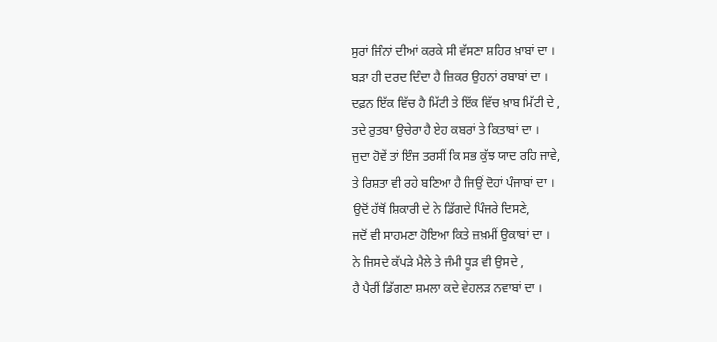ਸੁਰਾਂ ਜਿੰਨਾਂ ਦੀਆਂ ਕਰਕੇ ਸੀ ਵੱਸਣਾ ਸ਼ਹਿਰ ਖ਼ਾਬਾਂ ਦਾ ।
ਬੜਾ ਹੀ ਦਰਦ ਦਿੰਦਾ ਹੈ ਜ਼ਿਕਰ ਉਹਨਾਂ ਰਬਾਬਾਂ ਦਾ ।
ਦਫ਼ਨ ਇੱਕ ਵਿੱਚ ਹੈ ਮਿੱਟੀ ਤੇ ਇੱਕ ਵਿੱਚ ਖ਼ਾਬ ਮਿੱਟੀ ਦੇ ,
ਤਦੇ ਰੁਤਬਾ ਉਚੇਰਾ ਹੈ ਏਹ ਕਬਰਾਂ ਤੇ ਕਿਤਾਬਾਂ ਦਾ ।
ਜੁਦਾ ਹੋਵੇਂ ਤਾਂ ਇੰਜ ਤਰਸੀਂ ਕਿ ਸਭ ਕੁੱਝ ਯਾਦ ਰਹਿ ਜਾਵੇ,
ਤੇ ਰਿਸ਼ਤਾ ਵੀ ਰਹੇ ਬਣਿਆ ਹੈ ਜਿਉਂ ਦੋਹਾਂ ਪੰਜਾਬਾਂ ਦਾ ।
ਉਦੋਂ ਹੱਥੋਂ ਸ਼ਿਕਾਰੀ ਦੇ ਨੇ ਡਿੱਗਦੇ ਪਿੰਜਰੇ ਦਿਸਣੇ,
ਜਦੋਂ ਵੀ ਸਾਹਮਣਾ ਹੋਇਆ ਕਿਤੇ ਜ਼ਖ਼ਮੀਂ ਉਕਾਬਾਂ ਦਾ ।
ਨੇ ਜਿਸਦੇ ਕੱਪੜੇ ਮੈਲੇ ਤੇ ਜੰਮੀ ਧੂੜ ਵੀ ਉਸਦੇ ,
ਹੈ ਪੈਰੀਂ ਡਿੱਗਣਾ ਸ਼ਮਲਾ ਕਦੇ ਵੇਹਲੜ ਨਵਾਬਾਂ ਦਾ ।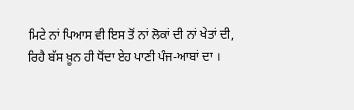ਮਿਟੇ ਨਾਂ ਪਿਆਸ ਵੀ ਇਸ ਤੋਂ ਨਾਂ ਲੋਕਾਂ ਦੀ ਨਾਂ ਖੇਤਾਂ ਦੀ,
ਰਿਹੈ ਬੱਸ ਖ਼ੂਨ ਹੀ ਧੋਂਦਾ ਏਹ ਪਾਣੀ ਪੰਜ-ਆਬਾਂ ਦਾ ।